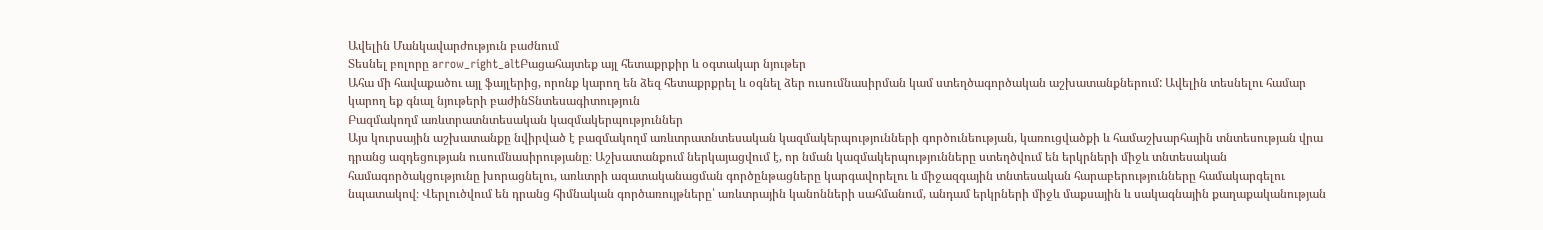Ավելին Մանկավարժություն բաժնում
Տեսնել բոլորը arrow_right_altԲացահայտեք այլ հետաքրքիր և օգտակար նյութեր
Ահա մի հավաքածու այլ ֆայլերից, որոնք կարող են ձեզ հետաքրքրել և օգնել ձեր ուսումնասիրման կամ ստեղծագործական աշխատանքներում: Ավելին տեսնելու համար կարող եք գնալ նյութերի բաժինՏնտեսագիտություն
Բազմակողմ առևտրատնտեսական կազմակերպություններ
Այս կուրսային աշխատանքը նվիրված է բազմակողմ առևտրատնտեսական կազմակերպությունների գործունեության, կառուցվածքի և համաշխարհային տնտեսության վրա դրանց ազդեցության ուսումնասիրությանը։ Աշխատանքում ներկայացվում է, որ նման կազմակերպությունները ստեղծվում են երկրների միջև տնտեսական համագործակցությունը խորացնելու, առևտրի ազատականացման գործընթացները կարգավորելու և միջազգային տնտեսական հարաբերությունները համակարգելու նպատակով։ Վերլուծվում են դրանց հիմնական գործառույթները՝ առևտրային կանոնների սահմանում, անդամ երկրների միջև մաքսային և սակագնային քաղաքականության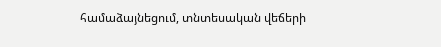համաձայնեցում, տնտեսական վեճերի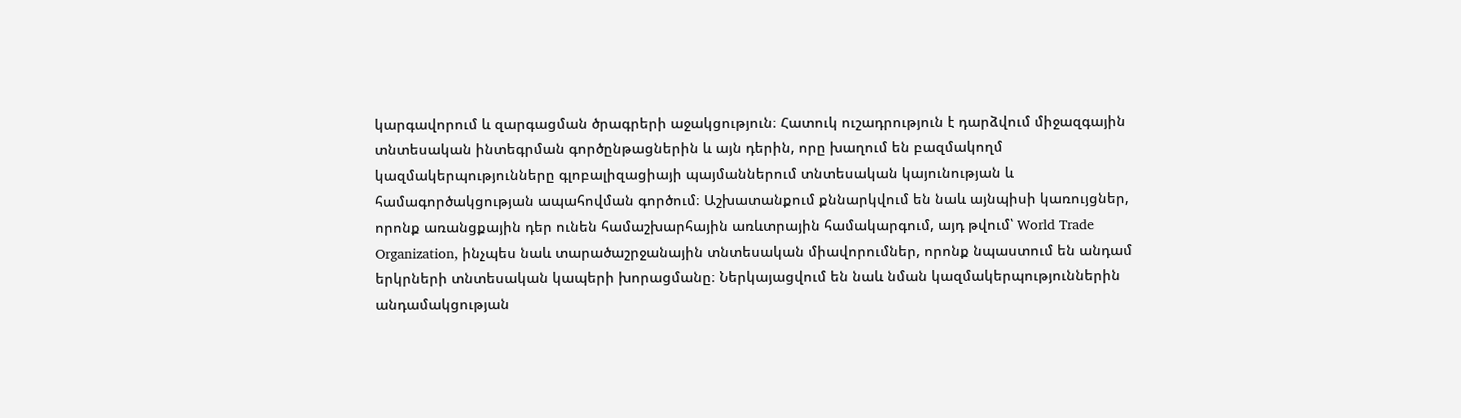կարգավորում և զարգացման ծրագրերի աջակցություն։ Հատուկ ուշադրություն է դարձվում միջազգային տնտեսական ինտեգրման գործընթացներին և այն դերին, որը խաղում են բազմակողմ կազմակերպությունները գլոբալիզացիայի պայմաններում տնտեսական կայունության և համագործակցության ապահովման գործում։ Աշխատանքում քննարկվում են նաև այնպիսի կառույցներ, որոնք առանցքային դեր ունեն համաշխարհային առևտրային համակարգում, այդ թվում՝ World Trade Organization, ինչպես նաև տարածաշրջանային տնտեսական միավորումներ, որոնք նպաստում են անդամ երկրների տնտեսական կապերի խորացմանը։ Ներկայացվում են նաև նման կազմակերպություններին անդամակցության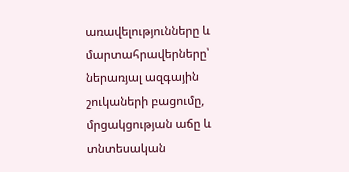առավելությունները և մարտահրավերները՝ ներառյալ ազգային շուկաների բացումը, մրցակցության աճը և տնտեսական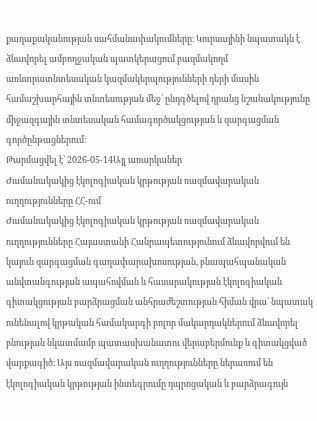քաղաքականության սահմանափակումները։ Կուրսայինի նպատակն է ձևավորել ամբողջական պատկերացում բազմակողմ առևտրատնտեսական կազմակերպությունների դերի մասին համաշխարհային տնտեսության մեջ՝ ընդգծելով դրանց նշանակությունը միջազգային տնտեսական համագործակցության և զարգացման գործընթացներում։
Թարմացվել է՝ 2026-05-14Այլ առարկաներ
Ժամանակակից էկոլոգիական կրթության ռազմավարական ուղղությունները ՀՀ-ում
Ժամանակակից էկոլոգիական կրթության ռազմավարական ուղղությունները Հայաստանի Հանրապետությունում ձևավորվում են կայուն զարգացման գաղափարախոսության, բնապահպանական անվտանգության ապահովման և հասարակության էկոլոգիական գիտակցության բարձրացման անհրաժեշտության հիման վրա՝ նպատակ ունենալով կրթական համակարգի բոլոր մակարդակներում ձևավորել բնության նկատմամբ պատասխանատու վերաբերմունք և գիտակցված վարքագիծ։ Այս ռազմավարական ուղղությունները ներառում են էկոլոգիական կրթության ինտեգրումը դպրոցական և բարձրագույն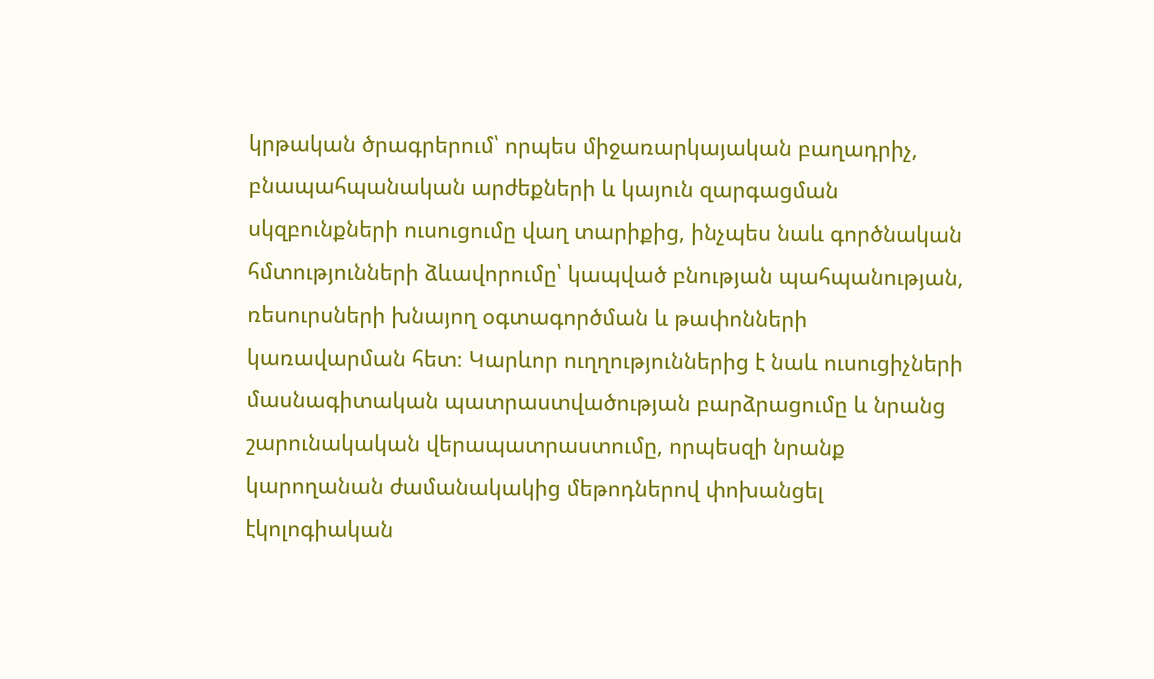կրթական ծրագրերում՝ որպես միջառարկայական բաղադրիչ, բնապահպանական արժեքների և կայուն զարգացման սկզբունքների ուսուցումը վաղ տարիքից, ինչպես նաև գործնական հմտությունների ձևավորումը՝ կապված բնության պահպանության, ռեսուրսների խնայող օգտագործման և թափոնների կառավարման հետ։ Կարևոր ուղղություններից է նաև ուսուցիչների մասնագիտական պատրաստվածության բարձրացումը և նրանց շարունակական վերապատրաստումը, որպեսզի նրանք կարողանան ժամանակակից մեթոդներով փոխանցել էկոլոգիական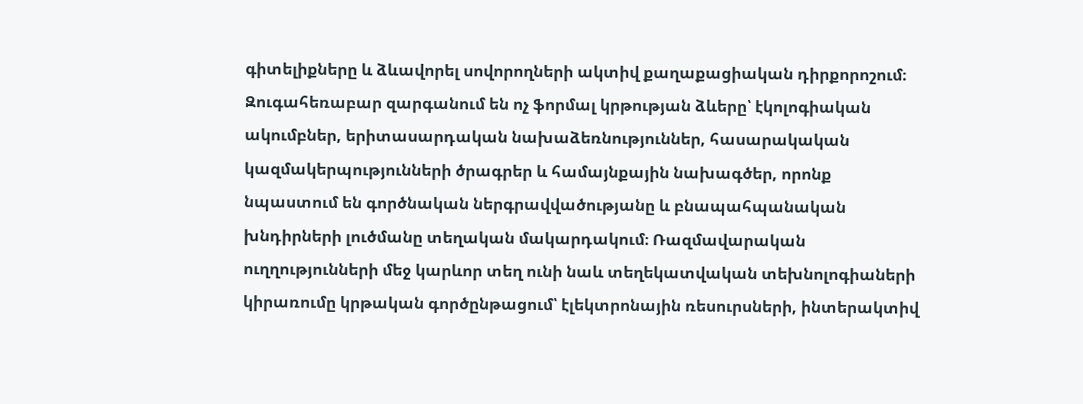գիտելիքները և ձևավորել սովորողների ակտիվ քաղաքացիական դիրքորոշում։ Զուգահեռաբար զարգանում են ոչ ֆորմալ կրթության ձևերը՝ էկոլոգիական ակումբներ, երիտասարդական նախաձեռնություններ, հասարակական կազմակերպությունների ծրագրեր և համայնքային նախագծեր, որոնք նպաստում են գործնական ներգրավվածությանը և բնապահպանական խնդիրների լուծմանը տեղական մակարդակում։ Ռազմավարական ուղղությունների մեջ կարևոր տեղ ունի նաև տեղեկատվական տեխնոլոգիաների կիրառումը կրթական գործընթացում՝ էլեկտրոնային ռեսուրսների, ինտերակտիվ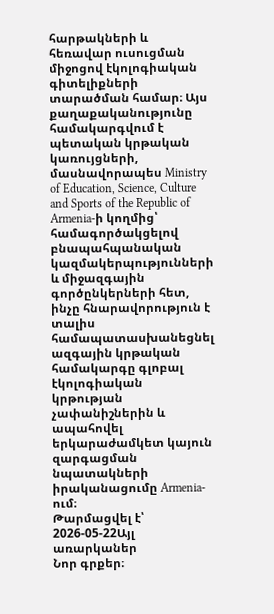հարթակների և հեռավար ուսուցման միջոցով էկոլոգիական գիտելիքների տարածման համար։ Այս քաղաքականությունը համակարգվում է պետական կրթական կառույցների, մասնավորապես Ministry of Education, Science, Culture and Sports of the Republic of Armenia-ի կողմից՝ համագործակցելով բնապահպանական կազմակերպությունների և միջազգային գործընկերների հետ, ինչը հնարավորություն է տալիս համապատասխանեցնել ազգային կրթական համակարգը գլոբալ էկոլոգիական կրթության չափանիշներին և ապահովել երկարաժամկետ կայուն զարգացման նպատակների իրականացումը Armenia-ում։
Թարմացվել է՝ 2026-05-22Այլ առարկաներ
Նոր գրքեր։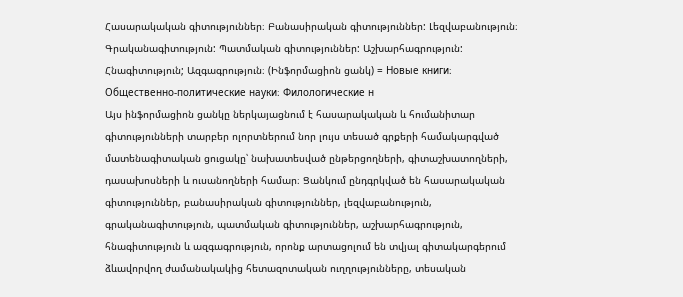Հասարակական գիտություններ։ Բանասիրական գիտություններ: Լեզվաբանություն։ Գրականագիտություն: Պատմական գիտություններ: Աշխարհագրություն: Հնագիտություն; Ազգագրություն։ (Ինֆորմացիոն ցանկ) = Новые книги։ Общественно-политические науки։ Филологические н
Այս ինֆորմացիոն ցանկը ներկայացնում է հասարակական և հումանիտար գիտությունների տարբեր ոլորտներում նոր լույս տեսած գրքերի համակարգված մատենագիտական ցուցակը՝ նախատեսված ընթերցողների, գիտաշխատողների, դասախոսների և ուսանողների համար։ Ցանկում ընդգրկված են հասարակական գիտություններ, բանասիրական գիտություններ, լեզվաբանություն, գրականագիտություն, պատմական գիտություններ, աշխարհագրություն, հնագիտություն և ազգագրություն, որոնք արտացոլում են տվյալ գիտակարգերում ձևավորվող ժամանակակից հետազոտական ուղղությունները, տեսական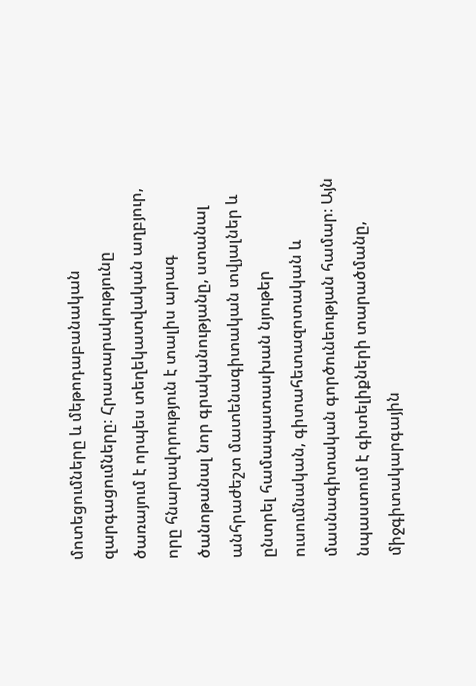մոտեցումները և մեթոդաբանական զարգացումները։ Հրատարակությունը ծառայում է որպես տեղեկատվական աղբյուր, որը հնարավորություն է տալիս արագ ծանոթանալ նոր գրականությանը, ստանալ անհրաժեշտ մատենագիտական տվյալներ և ընտրել համապատասխան նյութեր ուսումնական, գիտահետազոտական և մասնագիտական գործունեության համար։ Այն նպաստում է գիտելիքների տարածմանը, միջգիտակարգային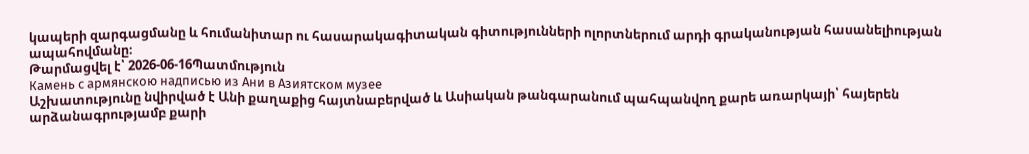կապերի զարգացմանը և հումանիտար ու հասարակագիտական գիտությունների ոլորտներում արդի գրականության հասանելիության ապահովմանը։
Թարմացվել է՝ 2026-06-16Պատմություն
Камень с армянскою надписью из Ани в Азиятском музее
Աշխատությունը նվիրված է Անի քաղաքից հայտնաբերված և Ասիական թանգարանում պահպանվող քարե առարկայի՝ հայերեն արձանագրությամբ քարի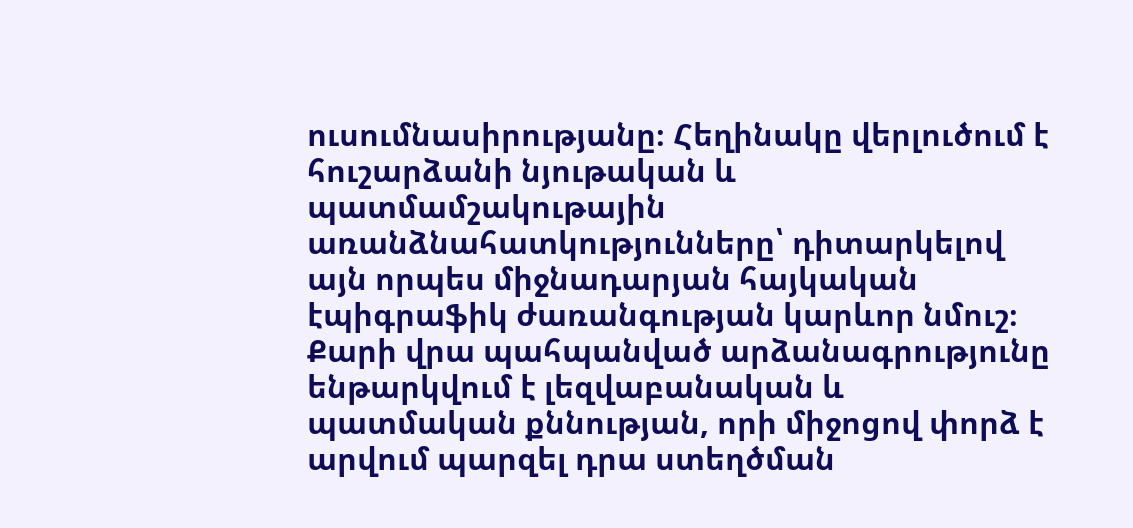ուսումնասիրությանը։ Հեղինակը վերլուծում է հուշարձանի նյութական և պատմամշակութային առանձնահատկությունները՝ դիտարկելով այն որպես միջնադարյան հայկական էպիգրաֆիկ ժառանգության կարևոր նմուշ։ Քարի վրա պահպանված արձանագրությունը ենթարկվում է լեզվաբանական և պատմական քննության, որի միջոցով փորձ է արվում պարզել դրա ստեղծման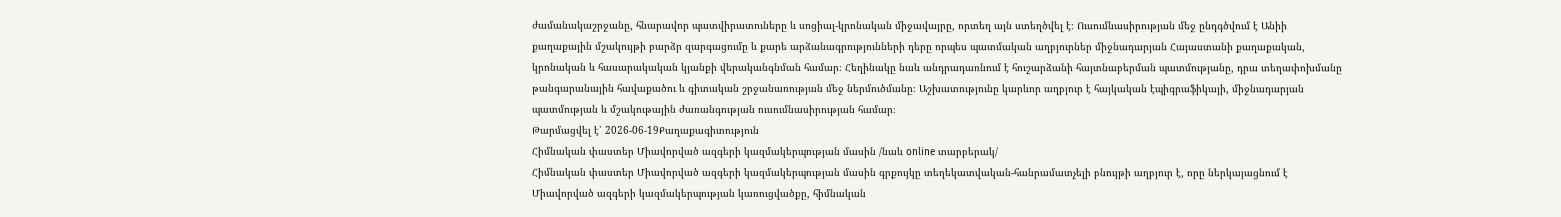ժամանակաշրջանը, հնարավոր պատվիրատուները և սոցիալ-կրոնական միջավայրը, որտեղ այն ստեղծվել է։ Ուսումնասիրության մեջ ընդգծվում է Անիի քաղաքային մշակույթի բարձր զարգացումը և քարե արձանագրությունների դերը որպես պատմական աղբյուրներ միջնադարյան Հայաստանի քաղաքական, կրոնական և հասարակական կյանքի վերականգնման համար։ Հեղինակը նաև անդրադառնում է հուշարձանի հայտնաբերման պատմությանը, դրա տեղափոխմանը թանգարանային հավաքածու և գիտական շրջանառության մեջ ներմուծմանը։ Աշխատությունը կարևոր աղբյուր է հայկական էպիգրաֆիկայի, միջնադարյան պատմության և մշակութային ժառանգության ուսումնասիրության համար։
Թարմացվել է՝ 2026-06-19Քաղաքագիտություն
Հիմնական փաստեր Միավորված ազգերի կազմակերպության մասին /նաև online տարբերակ/
Հիմնական փաստեր Միավորված ազգերի կազմակերպության մասին գրքույկը տեղեկատվական-հանրամատչելի բնույթի աղբյուր է, որը ներկայացնում է Միավորված ազգերի կազմակերպության կառուցվածքը, հիմնական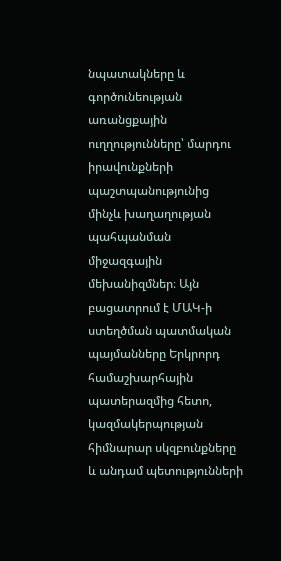նպատակները և գործունեության առանցքային ուղղությունները՝ մարդու իրավունքների պաշտպանությունից մինչև խաղաղության պահպանման միջազգային մեխանիզմներ։ Այն բացատրում է ՄԱԿ-ի ստեղծման պատմական պայմանները Երկրորդ համաշխարհային պատերազմից հետո, կազմակերպության հիմնարար սկզբունքները և անդամ պետությունների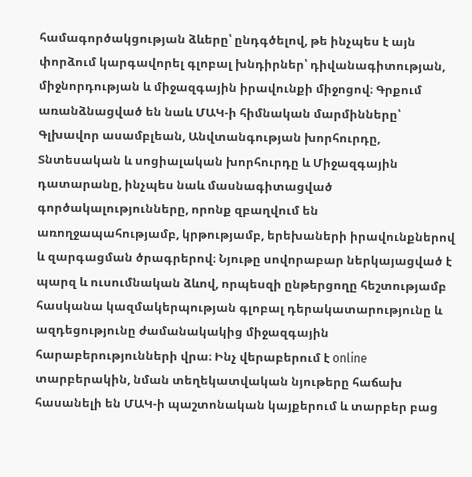համագործակցության ձևերը՝ ընդգծելով, թե ինչպես է այն փորձում կարգավորել գլոբալ խնդիրներ՝ դիվանագիտության, միջնորդության և միջազգային իրավունքի միջոցով։ Գրքում առանձնացված են նաև ՄԱԿ-ի հիմնական մարմինները՝ Գլխավոր ասամբլեան, Անվտանգության խորհուրդը, Տնտեսական և սոցիալական խորհուրդը և Միջազգային դատարանը, ինչպես նաև մասնագիտացված գործակալությունները, որոնք զբաղվում են առողջապահությամբ, կրթությամբ, երեխաների իրավունքներով և զարգացման ծրագրերով։ Նյութը սովորաբար ներկայացված է պարզ և ուսումնական ձևով, որպեսզի ընթերցողը հեշտությամբ հասկանա կազմակերպության գլոբալ դերակատարությունը և ազդեցությունը ժամանակակից միջազգային հարաբերությունների վրա։ Ինչ վերաբերում է online տարբերակին, նման տեղեկատվական նյութերը հաճախ հասանելի են ՄԱԿ-ի պաշտոնական կայքերում և տարբեր բաց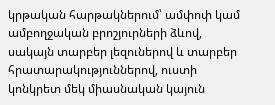կրթական հարթակներում՝ ամփոփ կամ ամբողջական բրոշյուրների ձևով, սակայն տարբեր լեզուներով և տարբեր հրատարակություններով, ուստի կոնկրետ մեկ միասնական կայուն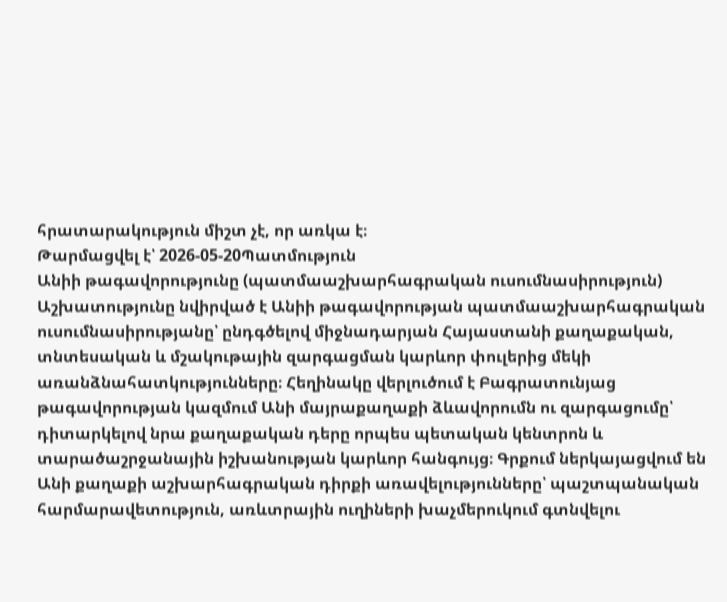հրատարակություն միշտ չէ, որ առկա է։
Թարմացվել է՝ 2026-05-20Պատմություն
Անիի թագավորությունը (պատմաաշխարհագրական ուսումնասիրություն)
Աշխատությունը նվիրված է Անիի թագավորության պատմաաշխարհագրական ուսումնասիրությանը՝ ընդգծելով միջնադարյան Հայաստանի քաղաքական, տնտեսական և մշակութային զարգացման կարևոր փուլերից մեկի առանձնահատկությունները։ Հեղինակը վերլուծում է Բագրատունյաց թագավորության կազմում Անի մայրաքաղաքի ձևավորումն ու զարգացումը՝ դիտարկելով նրա քաղաքական դերը որպես պետական կենտրոն և տարածաշրջանային իշխանության կարևոր հանգույց։ Գրքում ներկայացվում են Անի քաղաքի աշխարհագրական դիրքի առավելությունները՝ պաշտպանական հարմարավետություն, առևտրային ուղիների խաչմերուկում գտնվելու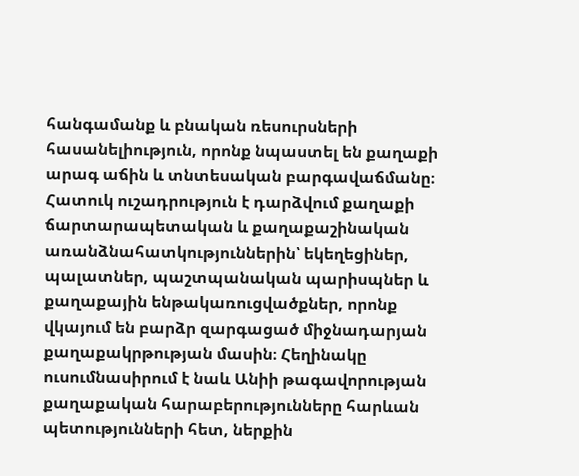հանգամանք և բնական ռեսուրսների հասանելիություն, որոնք նպաստել են քաղաքի արագ աճին և տնտեսական բարգավաճմանը։ Հատուկ ուշադրություն է դարձվում քաղաքի ճարտարապետական և քաղաքաշինական առանձնահատկություններին՝ եկեղեցիներ, պալատներ, պաշտպանական պարիսպներ և քաղաքային ենթակառուցվածքներ, որոնք վկայում են բարձր զարգացած միջնադարյան քաղաքակրթության մասին։ Հեղինակը ուսումնասիրում է նաև Անիի թագավորության քաղաքական հարաբերությունները հարևան պետությունների հետ, ներքին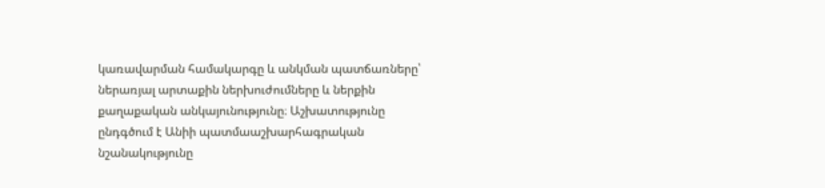կառավարման համակարգը և անկման պատճառները՝ ներառյալ արտաքին ներխուժումները և ներքին քաղաքական անկայունությունը։ Աշխատությունը ընդգծում է Անիի պատմաաշխարհագրական նշանակությունը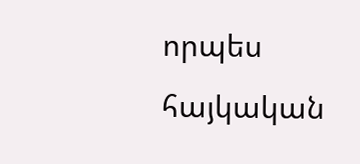որպես հայկական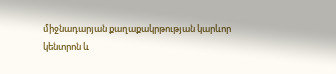միջնադարյան քաղաքակրթության կարևոր կենտրոն և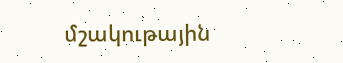մշակութային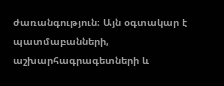ժառանգություն։ Այն օգտակար է պատմաբանների, աշխարհագրագետների և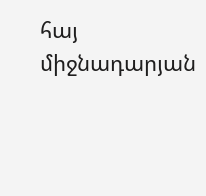հայ միջնադարյան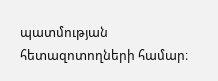պատմության հետազոտողների համար։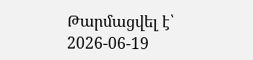Թարմացվել է՝ 2026-06-19